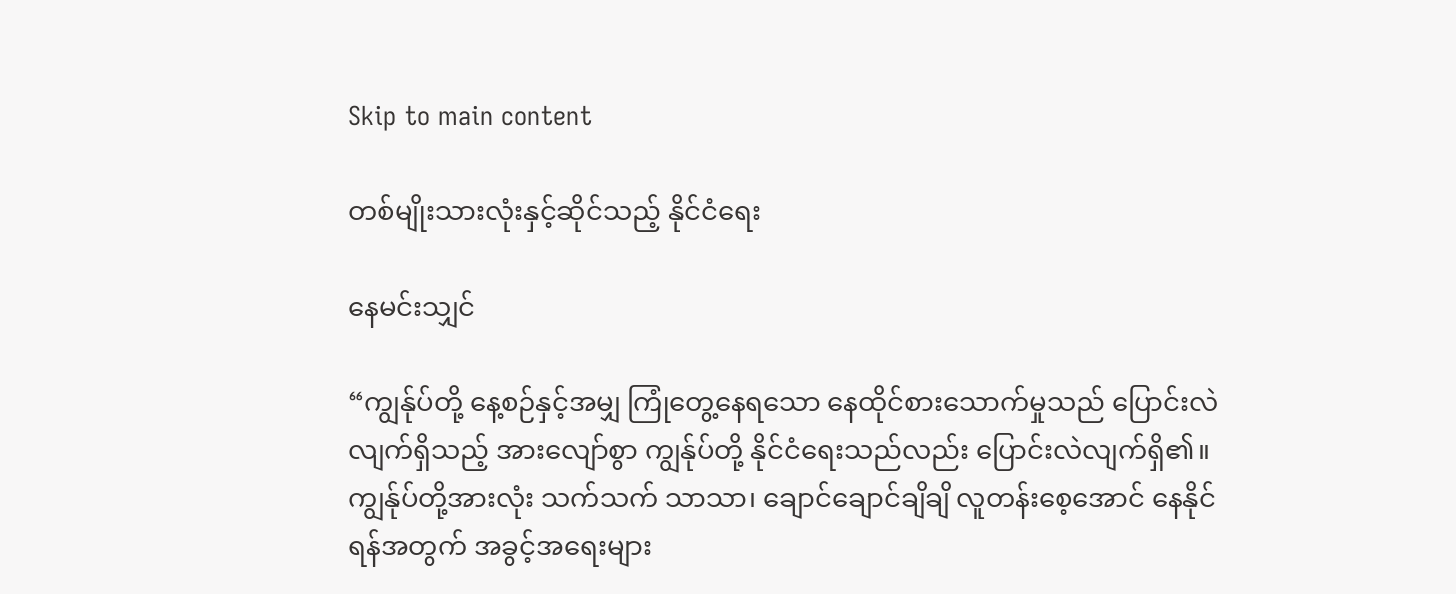Skip to main content

တစ်မျိုးသားလုံးနှင့်ဆိုင်သည့် နိုင်ငံရေး

နေမင်းသျှင်

“ကျွန်ုပ်တို့ နေ့စဉ်နှင့်အမျှ ကြုံတွေ့နေရသော နေထိုင်စားသောက်မှုသည် ပြောင်းလဲလျက်ရှိသည့် အားလျော်စွာ ကျွန်ုပ်တို့ နိုင်ငံရေးသည်လည်း ပြောင်းလဲလျက်ရှိ၏။ ကျွန်ုပ်တို့အားလုံး သက်သက် သာသာ၊ ချောင်ချောင်ချိချိ လူတန်းစေ့အောင် နေနိုင်ရန်အတွက် အခွင့်အရေးများ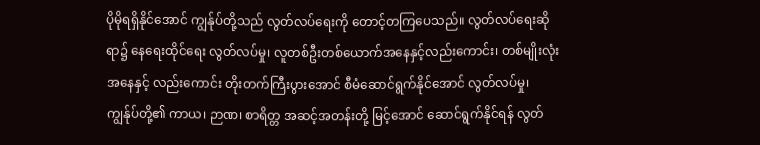ပိုမိုရရှိနိုင်အောင် ကျွန်ုပ်တို့သည် လွတ်လပ်ရေးကို တောင့်တကြပေသည်။ လွတ်လပ်ရေးဆိုရာ၌ နေရေးထိုင်ရေး လွတ်လပ်မှု၊ လူတစ်ဦးတစ်ယောက်အနေနှင့်လည်းကောင်း၊ တစ်မျိုးလုံးအနေနှင့် လည်းကောင်း တိုးတက်ကြီးပွားအောင် စီမံဆောင်ရွက်နိုင်အောင် လွတ်လပ်မှု၊ ကျွန်ုပ်တို့၏ ကာယ၊ ဉာဏ၊ စာရိတ္တ အဆင့်အတန်းတို့ မြင့်အောင် ဆောင်ရွက်နိုင်ရန် လွတ်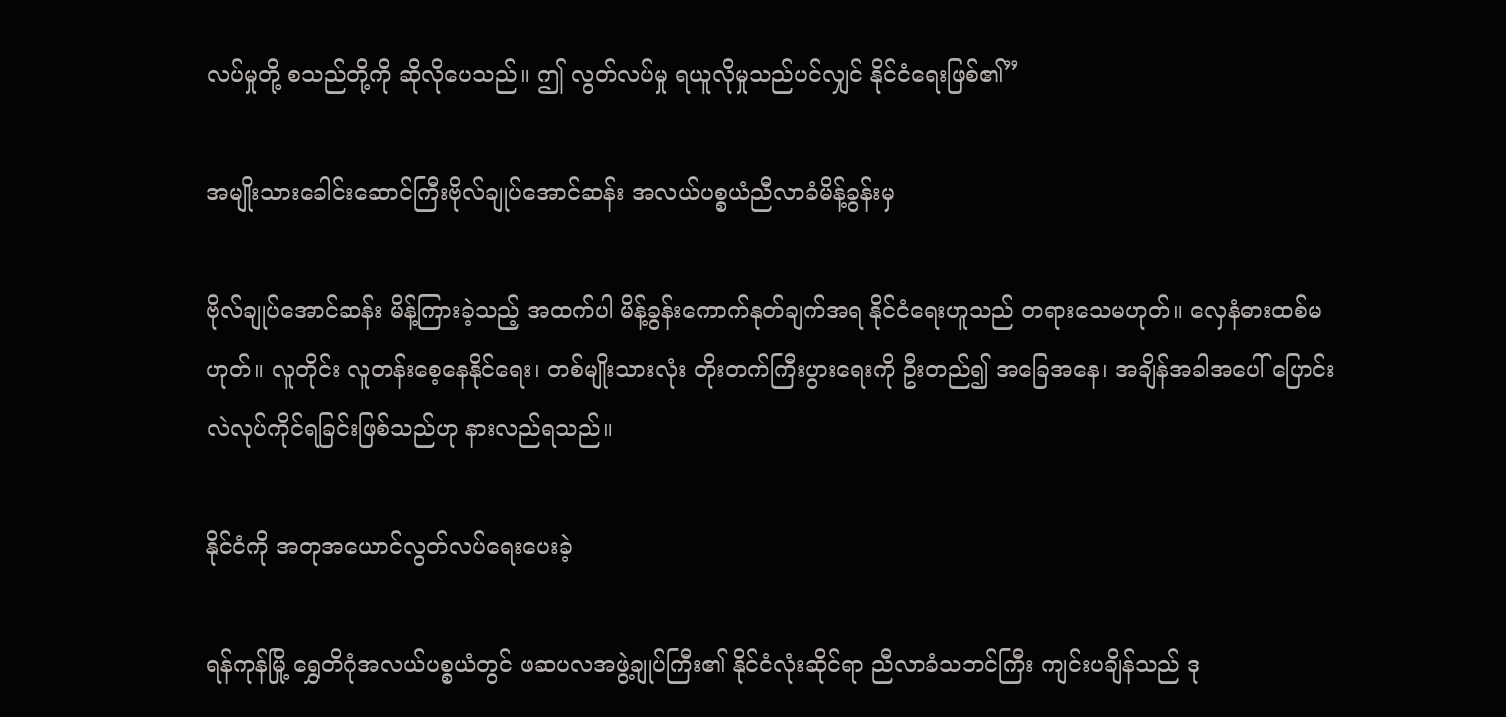လပ်မှုတို့ စသည်တို့ကို ဆိုလိုပေသည်။ ဤ လွတ်လပ်မှု ရယူလိုမှုသည်ပင်လျှင် နိုင်ငံရေးဖြစ်၏”

အမျိုးသားခေါင်းဆောင်ကြီးဗိုလ်ချုပ်အောင်ဆန်း အလယ်ပစ္စယံညီလာခံမိန့်ခွန်းမှ

ဗိုလ်ချုပ်အောင်ဆန်း မိန့်ကြားခဲ့သည့် အထက်ပါ မိန့်ခွန်းကောက်နုတ်ချက်အရ နိုင်ငံရေးဟူသည် တရားသေမဟုတ်။ လှေနံဓားထစ်မဟုတ်။ လူတိုင်း လူတန်းစေ့နေနိုင်ရေး၊ တစ်မျိုးသားလုံး တိုးတက်ကြီးပွားရေးကို ဦးတည်၍ အခြေအနေ၊ အချိန်အခါအပေါ် ပြောင်းလဲလုပ်ကိုင်ရခြင်းဖြစ်သည်ဟု နားလည်ရသည်။

နိုင်ငံကို အတုအယောင်လွတ်လပ်ရေးပေးခဲ့

ရန်ကုန်မြို့ ရွှေတိဂုံအလယ်ပစ္စယံတွင် ဖဆပလအဖွဲ့ချုပ်ကြီး၏ နိုင်ငံလုံးဆိုင်ရာ ညီလာခံသဘင်ကြီး ကျင်းပချိန်သည် ဒု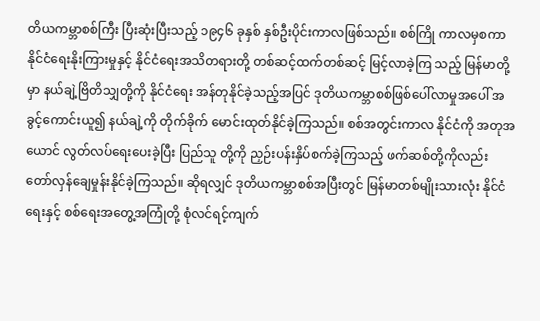တိယကမ္ဘာစစ်ကြီး ပြီးဆုံးပြီးသည့် ၁၉၄၆ ခုနှစ် နှစ်ဦးပိုင်းကာလဖြစ်သည်။ စစ်ကြို ကာလမှစကာ နိုင်ငံရေးနိုးကြားမှုနှင့် နိုင်ငံရေးအသိတရားတို့ တစ်ဆင့်ထက်တစ်ဆင့် မြင့်လာခဲ့ကြ သည့် မြန်မာတို့မှာ နယ်ချဲ့ဗြိတိသျှတို့ကို နိုင်ငံရေး အန်တုနိုင်ခဲ့သည့်အပြင် ဒုတိယကမ္ဘာစစ်ဖြစ်ပေါ်လာမှုအပေါ် အခွင့်ကောင်းယူ၍ နယ်ချဲ့ကို တိုက်ခိုက် မောင်းထုတ်နိုင်ခဲ့ကြသည်။ စစ်အတွင်းကာလ နိုင်ငံကို အတုအယောင် လွတ်လပ်ရေးပေးခဲ့ပြီး ပြည်သူ တို့ကို ညှဉ်းပန်းနှိပ်စက်ခဲ့ကြသည့် ဖက်ဆစ်တို့ကိုလည်း တော်လှန်ချေမှုန်းနိုင်ခဲ့ကြသည်။ ဆိုရလျှင် ဒုတိယကမ္ဘာစစ်အပြီးတွင် မြန်မာတစ်မျိုးသားလုံး နိုင်ငံရေးနှင့် စစ်ရေးအတွေ့အကြုံတို့ စုံလင်ရင့်ကျက်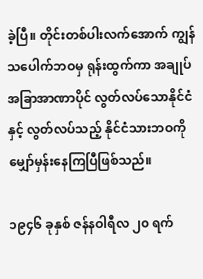ခဲ့ပြီ။ တိုင်းတစ်ပါးလက်အောက် ကျွန်သပေါက်ဘဝမှ ရုန်းထွက်ကာ အချုပ်အခြာအာဏာပိုင် လွတ်လပ်သောနိုင်ငံနှင့် လွတ်လပ်သည့် နိုင်ငံသားဘဝကို မျှော်မှန်းနေကြပြီဖြစ်သည်။

၁၉၄၆ ခုနှစ် ဇန်နဝါရီလ ၂၀ ရက်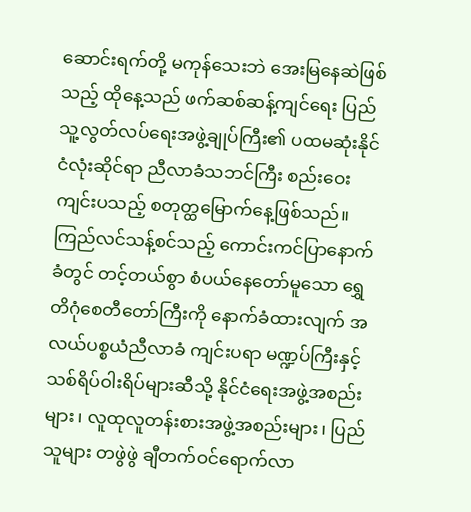ဆောင်းရက်တို့ မကုန်သေးဘဲ အေးမြနေဆဲဖြစ်သည့် ထိုနေ့သည် ဖက်ဆစ်ဆန့်ကျင်ရေး ပြည်သူ့လွတ်လပ်ရေးအဖွဲ့ချုပ်ကြီး၏ ပထမဆုံးနိုင်ငံလုံးဆိုင်ရာ ညီလာခံသဘင်ကြီး စည်းဝေးကျင်းပသည့် စတုတ္ထမြောက်နေ့ဖြစ်သည်။ ကြည်လင်သန့်စင်သည့် ကောင်းကင်ပြာနောက်ခံတွင် တင့်တယ်စွာ စံပယ်နေတော်မူသော ရွှေတိဂုံစေတီတော်ကြီးကို နောက်ခံထားလျက် အလယ်ပစ္စယံညီလာခံ ကျင်းပရာ မဏ္ဍပ်ကြီးနှင့် သစ်ရိပ်ဝါးရိပ်များဆီသို့ နိုင်ငံရေးအဖွဲ့အစည်းများ၊ လူထုလူတန်းစားအဖွဲ့အစည်းများ၊ ပြည်သူများ တဖွဲဖွဲ ချီတက်ဝင်ရောက်လာ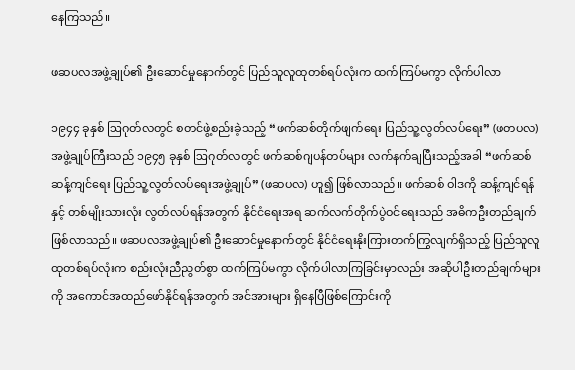နေကြသည်။

ဖဆပလအဖွဲ့ချုပ်၏ ဦးဆောင်မှုနောက်တွင် ပြည်သူလူထုတစ်ရပ်လုံးက ထက်ကြပ်မကွာ လိုက်ပါလာ

၁၉၄၄ ခုနှစ် ဩဂုတ်လတွင် စတင်ဖွဲ့စည်းခဲ့သည့် “ဖက်ဆစ်တိုက်ဖျက်ရေး ပြည်သူ့လွတ်လပ်ရေး” (ဖတပလ) အဖွဲ့ချုပ်ကြီးသည် ၁၉၄၅ ခုနှစ် ဩဂုတ်လတွင် ဖက်ဆစ်ဂျပန်တပ်များ လက်နက်ချပြီးသည့်အခါ “ဖက်ဆစ်ဆန့်ကျင်ရေး ပြည်သူ့လွတ်လပ်ရေးအဖွဲ့ချုပ်” (ဖဆပလ) ဟူ၍ ဖြစ်လာသည်။ ဖက်ဆစ် ဝါဒကို ဆန့်ကျင်ရန်နှင့် တစ်မျိုးသားလုံး လွတ်လပ်ရန်အတွက် နိုင်ငံရေးအရ ဆက်လက်တိုက်ပွဲဝင်ရေးသည် အဓိကဦးတည်ချက်ဖြစ်လာသည်။ ဖဆပလအဖွဲ့ချုပ်၏ ဦးဆောင်မှုနောက်တွင် နိုင်ငံရေးနိုးကြားတက်ကြွလျက်ရှိသည့် ပြည်သူလူထုတစ်ရပ်လုံးက စည်းလုံးညီညွတ်စွာ ထက်ကြပ်မကွာ လိုက်ပါလာကြခြင်းမှာလည်း အဆိုပါဦးတည်ချက်များကို အကောင်အထည်ဖော်နိုင်ရန်အတွက် အင်အားများ ရှိနေပြီဖြစ်ကြောင်းကို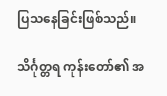ပြသနေခြင်းဖြစ်သည်။

သိင်္ဂုတ္တရ ကုန်းတော်၏ အ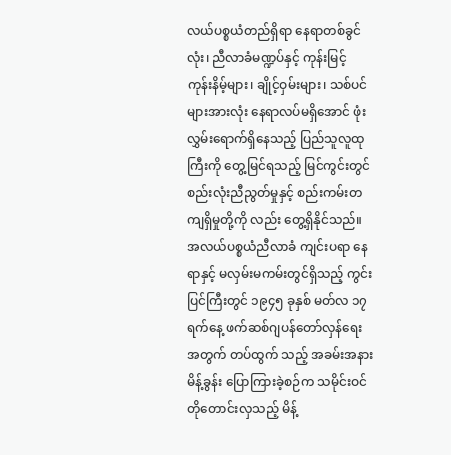လယ်ပစ္စယံတည်ရှိရာ နေရာတစ်ခွင်လုံး၊ ညီလာခံမဏ္ဍပ်နှင့် ကုန်းမြင့် ကုန်းနိမ့်များ၊ ချိုင့်ဝှမ်းများ၊ သစ်ပင်များအားလုံး နေရာလပ်မရှိအောင် ဖုံးလွှမ်းရောက်ရှိနေသည့် ပြည်သူလူထုကြီးကို တွေ့မြင်ရသည့် မြင်ကွင်းတွင် စည်းလုံးညီညွတ်မှုနှင့် စည်းကမ်းတကျရှိမှုတို့ကို လည်း တွေ့ရှိနိုင်သည်။ အလယ်ပစ္စယံညီလာခံ ကျင်းပရာ နေရာနှင့် မလှမ်းမကမ်းတွင်ရှိသည့် ကွင်းပြင်ကြီးတွင် ၁၉၄၅ ခုနှစ် မတ်လ ၁၇ ရက်နေ့ ဖက်ဆစ်ဂျပန်တော်လှန်ရေးအတွက် တပ်ထွက် သည့် အခမ်းအနားမိန့်ခွန်း ပြောကြားခဲ့စဉ်က သမိုင်းဝင်တိုတောင်းလှသည့် မိန့်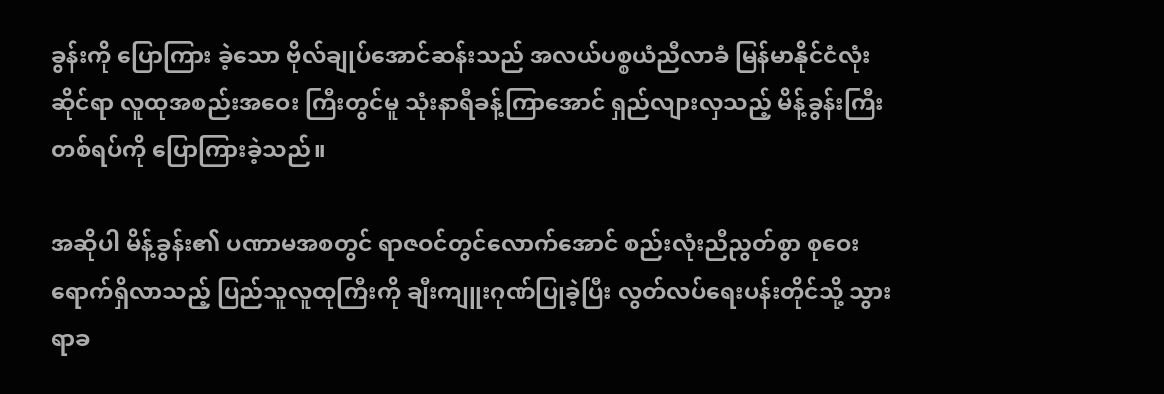ခွန်းကို ပြောကြား ခဲ့သော ဗိုလ်ချုပ်အောင်ဆန်းသည် အလယ်ပစ္စယံညီလာခံ မြန်မာနိုင်ငံလုံးဆိုင်ရာ လူထုအစည်းအဝေး ကြီးတွင်မူ သုံးနာရီခန့်ကြာအောင် ရှည်လျားလှသည့် မိန့်ခွန်းကြီးတစ်ရပ်ကို ပြောကြားခဲ့သည်။

အဆိုပါ မိန့်ခွန်း၏ ပဏာမအစတွင် ရာဇဝင်တွင်လောက်အောင် စည်းလုံးညီညွတ်စွာ စုဝေးရောက်ရှိလာသည့် ပြည်သူလူထုကြီးကို ချီးကျူးဂုဏ်ပြုခဲ့ပြီး လွတ်လပ်ရေးပန်းတိုင်သို့ သွားရာခ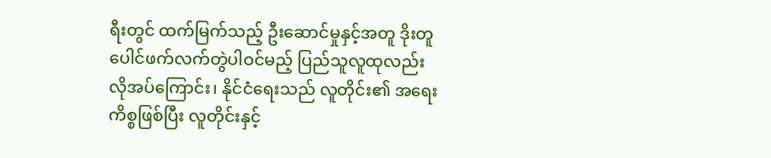ရီးတွင် ထက်မြက်သည့် ဦးဆောင်မှုနှင့်အတူ ဒိုးတူပေါင်ဖက်လက်တွဲပါဝင်မည့် ပြည်သူလူထုလည်း လိုအပ်ကြောင်း၊ နိုင်ငံရေးသည် လူတိုင်း၏ အရေးကိစ္စဖြစ်ပြီး လူတိုင်းနှင့်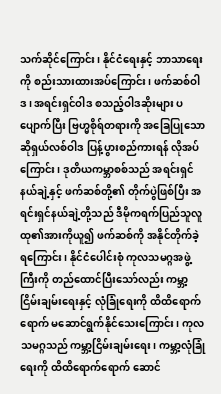သက်ဆိုင်ကြောင်း၊ နိုင်ငံရေးနှင့် ဘာသာရေးကို စည်းသားထားအပ်ကြောင်း၊ ဖက်ဆစ်ဝါဒ၊ အရင်းရှင်ဝါဒ စသည့်ဝါဒဆိုးများ ပပျောက်ပြီး ဗြဟ္မစိုရ်တရားကို အခြေပြုသော ဆိုရှယ်လစ်ဝါဒ ပြန့်ပွားစည်ကားရန် လိုအပ်ကြောင်း၊ ဒုတိယကမ္ဘာစစ်သည် အရင်းရှင်နယ်ချဲ့နှင့် ဖက်ဆစ်တို့၏ တိုက်ပွဲဖြစ်ပြီး အရင်းရှင်နယ်ချဲ့တို့သည် ဒီမိုကရက်ပြည်သူလူထု၏အားကိုယူ၍ ဖက်ဆစ်ကို အနိုင်တိုက်ခဲ့ရကြောင်း၊ နိုင်ငံပေါင်းစုံ ကုလသမဂ္ဂအဖွဲ့ကြီးကို တည်ထောင်ပြီးသော်လည်း ကမ္ဘာ့ငြိမ်းချမ်းရေးနှင့် လုံခြုံရေးကို ထိထိရောက်ရောက် မဆောင်ရွက်နိုင်သေးကြောင်း၊ ကုလသမဂ္ဂသည် ကမ္ဘာ့ငြိမ်းချမ်းရေး၊ ကမ္ဘာ့လုံခြုံရေးကို ထိထိရောက်ရောက် ဆောင်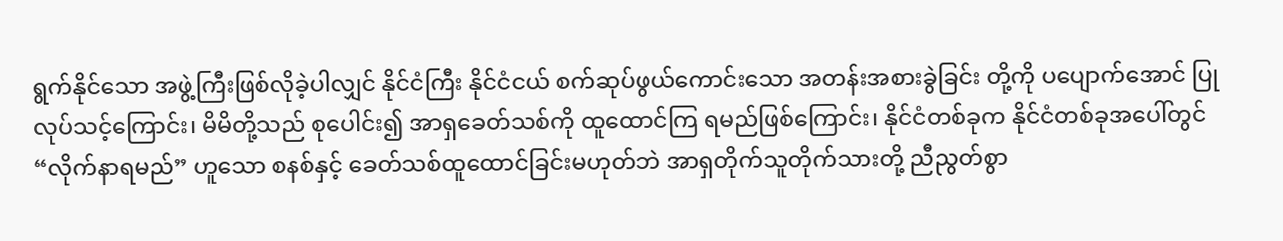ရွက်နိုင်သော အဖွဲ့ကြီးဖြစ်လိုခဲ့ပါလျှင် နိုင်ငံကြီး နိုင်ငံငယ် စက်ဆုပ်ဖွယ်ကောင်းသော အတန်းအစားခွဲခြင်း တို့ကို ပပျောက်အောင် ပြုလုပ်သင့်ကြောင်း၊ မိမိတို့သည် စုပေါင်း၍ အာရှခေတ်သစ်ကို ထူထောင်ကြ ရမည်ဖြစ်ကြောင်း၊ နိုင်ငံတစ်ခုက နိုင်ငံတစ်ခုအပေါ်တွင် “လိုက်နာရမည်” ဟူသော စနစ်နှင့် ခေတ်သစ်ထူထောင်ခြင်းမဟုတ်ဘဲ အာရှတိုက်သူတိုက်သားတို့ ညီညွတ်စွာ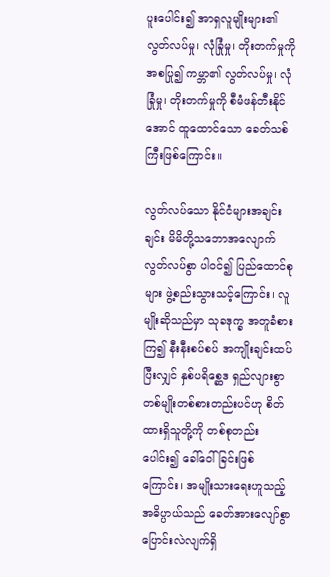ပူးပေါင်း၍ အာရှလူမျိုးများ၏ လွတ်လပ်မှု၊ လုံခြုံမှု၊ တိုးတက်မှုကို အစပြု၍ ကမ္ဘာ၏ လွတ်လပ်မှု၊ လုံခြုံမှု၊ တိုးတက်မှုကို စီမံဖန်တီးနိုင်အောင် ထူထောင်သော ခေတ်သစ်ကြီးဖြစ်ကြောင်း။

လွတ်လပ်သော နိုင်ငံများအချင်းချင်း မိမိတို့သဘောအလျောက် လွတ်လပ်စွာ ပါဝင်၍ ပြည်ထောင်စုများ ဖွဲ့စည်းသွားသင့်ကြောင်း၊ လူမျိုးဆိုသည်မှာ သုခဒုက္ခ အတူခံစားကြ၍ နီးနီးစပ်စပ် အကျိုးချင်းထပ်ပြီးလျှင် နှစ်ပရိစ္ဆေဒ ရှည်လျားစွာ တစ်မျိုးတစ်စားတည်းပင်ဟု စိတ်ထားရှိသူတို့ကို တစ်စုတည်းပေါင်း၍ ခေါ်ဝေါ်ခြင်းဖြစ်ကြောင်း၊ အမျိုးသားရေးဟူသည့် အဓိပ္ပာယ်သည် ခေတ်အားလျော်စွာ ပြောင်းလဲလျက်ရှိ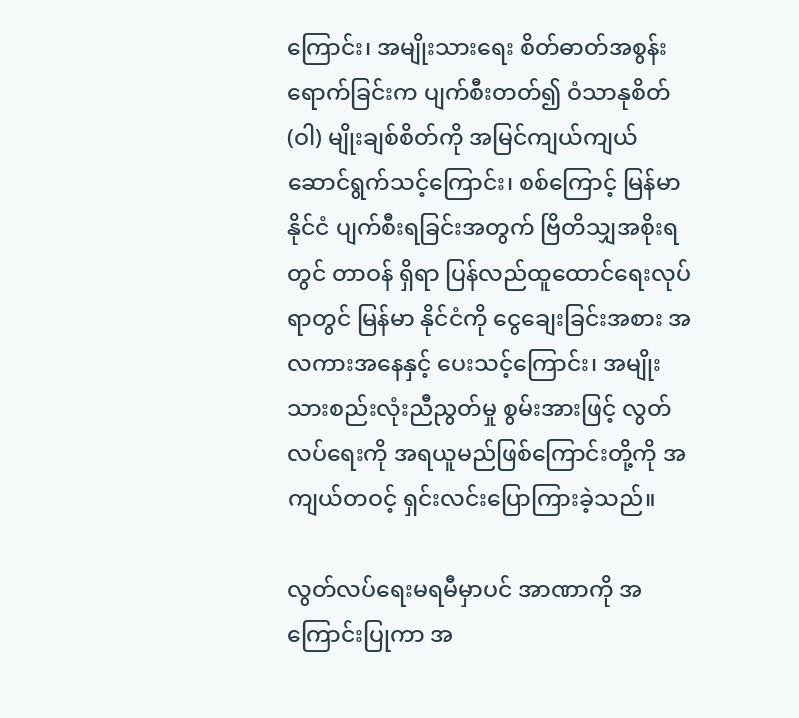ကြောင်း၊ အမျိုးသားရေး စိတ်ဓာတ်အစွန်းရောက်ခြင်းက ပျက်စီးတတ်၍ ဝံသာနုစိတ် (ဝါ) မျိုးချစ်စိတ်ကို အမြင်ကျယ်ကျယ် ဆောင်ရွက်သင့်ကြောင်း၊ စစ်ကြောင့် မြန်မာနိုင်ငံ ပျက်စီးရခြင်းအတွက် ဗြိတိသျှအစိုးရတွင် တာဝန် ရှိရာ ပြန်လည်ထူထောင်ရေးလုပ်ရာတွင် မြန်မာ နိုင်ငံကို ငွေချေးခြင်းအစား အလကားအနေနှင့် ပေးသင့်ကြောင်း၊ အမျိုးသားစည်းလုံးညီညွတ်မှု စွမ်းအားဖြင့် လွတ်လပ်ရေးကို အရယူမည်ဖြစ်ကြောင်းတို့ကို အကျယ်တဝင့် ရှင်းလင်းပြောကြားခဲ့သည်။

လွတ်လပ်ရေးမရမီမှာပင် အာဏာကို အကြောင်းပြုကာ အ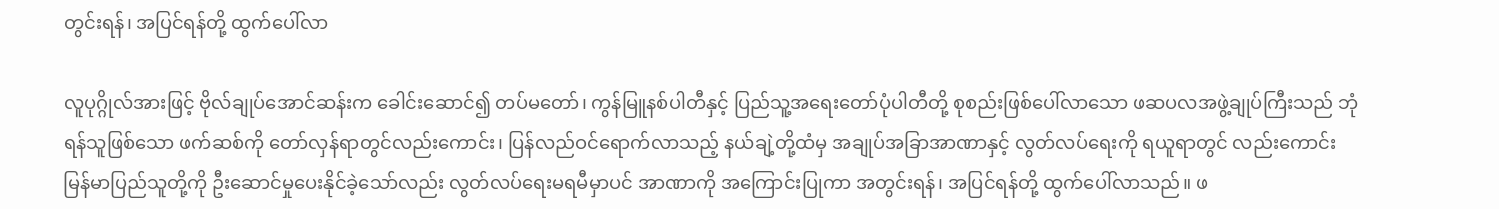တွင်းရန်၊ အပြင်ရန်တို့ ထွက်ပေါ်လာ

လူပုဂ္ဂိုလ်အားဖြင့် ဗိုလ်ချုပ်အောင်ဆန်းက ခေါင်းဆောင်၍ တပ်မတော်၊ ကွန်မြူနစ်ပါတီနှင့် ပြည်သူ့အရေးတော်ပုံပါတီတို့ စုစည်းဖြစ်ပေါ်လာသော ဖဆပလအဖွဲ့ချုပ်ကြီးသည် ဘုံရန်သူဖြစ်သော ဖက်ဆစ်ကို တော်လှန်ရာတွင်လည်းကောင်း၊ ပြန်လည်ဝင်ရောက်လာသည့် နယ်ချဲ့တို့ထံမှ အချုပ်အခြာအာဏာနှင့် လွတ်လပ်ရေးကို ရယူရာတွင် လည်းကောင်း မြန်မာပြည်သူတို့ကို ဦးဆောင်မှုပေးနိုင်ခဲ့သော်လည်း လွတ်လပ်ရေးမရမီမှာပင် အာဏာကို အကြောင်းပြုကာ အတွင်းရန်၊ အပြင်ရန်တို့ ထွက်ပေါ်လာသည်။ ဖ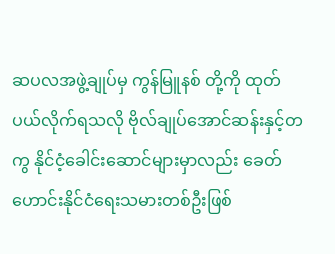ဆပလအဖွဲ့ချုပ်မှ ကွန်မြူနစ် တို့ကို ထုတ်ပယ်လိုက်ရသလို ဗိုလ်ချုပ်အောင်ဆန်းနှင့်တကွ နိုင်ငံ့ခေါင်းဆောင်များမှာလည်း ခေတ်ဟောင်းနိုင်ငံရေးသမားတစ်ဦးဖြစ်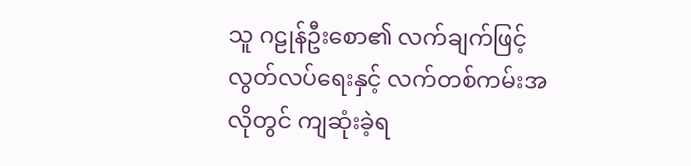သူ ဂဠုန်ဦးစော၏ လက်ချက်ဖြင့် လွတ်လပ်ရေးနှင့် လက်တစ်ကမ်းအလိုတွင် ကျဆုံးခဲ့ရ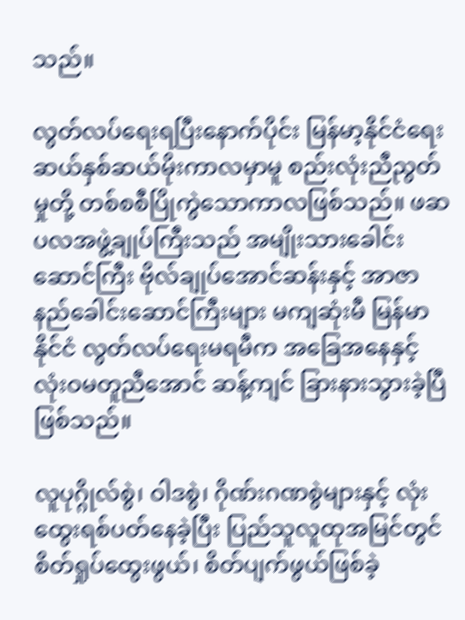သည်။

လွတ်လပ်ရေးရပြီးနောက်ပိုင်း မြန်မာ့နိုင်ငံရေး ဆယ်နှစ်ဆယ်မိုးကာလမှာမူ စည်းလုံးညီညွတ်မှုတို့ တစ်စစီပြိုကွဲသောကာလဖြစ်သည်။ ဖဆပလအဖွဲ့ချုပ်ကြီးသည် အမျိုးသားခေါင်းဆောင်ကြီး ဗိုလ်ချုပ်အောင်ဆန်းနှင့် အာဇာနည်ခေါင်းဆောင်ကြီးများ မကျဆုံးမီ မြန်မာနိုင်ငံ လွတ်လပ်ရေးမရမီက အခြေအနေနှင့် လုံးဝမတူညီအောင် ဆန့်ကျင် ခြားနားသွားခဲ့ပြီဖြစ်သည်။

လူပုဂ္ဂိုလ်စွဲ၊ ဝါဒစွဲ၊ ဂိုဏ်းဂဏစွဲများနှင့် လုံးထွေးရစ်ပတ်နေခဲ့ပြီး ပြည်သူလူထုအမြင်တွင် စိတ်ရှုပ်ထွေးဖွယ်၊ စိတ်ပျက်ဖွယ်ဖြစ်ခဲ့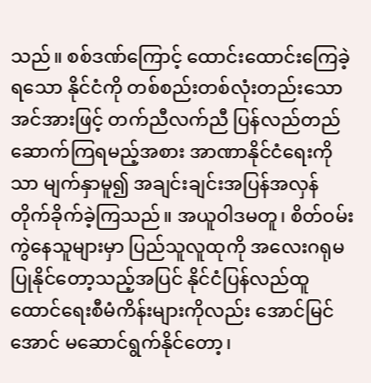သည်။ စစ်ဒဏ်ကြောင့် ထောင်းထောင်းကြေခဲ့ရသော နိုင်ငံကို တစ်စည်းတစ်လုံးတည်းသော အင်အားဖြင့် တက်ညီလက်ညီ ပြန်လည်တည်ဆောက်ကြရမည့်အစား အာဏာနိုင်ငံရေးကိုသာ မျက်နှာမူ၍ အချင်းချင်းအပြန်အလှန်တိုက်ခိုက်ခဲ့ကြသည်။ အယူဝါဒမတူ၊ စိတ်ဝမ်းကွဲနေသူများမှာ ပြည်သူလူထုကို အလေးဂရုမပြုနိုင်တော့သည့်အပြင် နိုင်ငံပြန်လည်ထူထောင်ရေးစီမံကိန်းများကိုလည်း အောင်မြင်အောင် မဆောင်ရွက်နိုင်တော့၊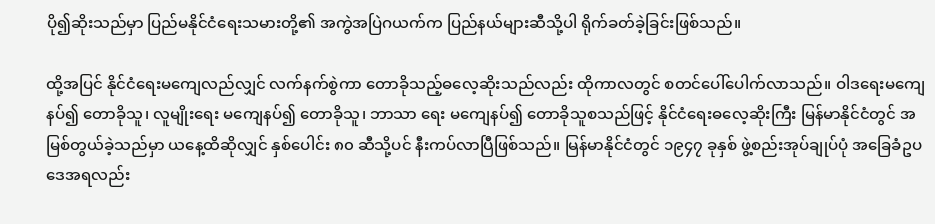ပို၍ဆိုးသည်မှာ ပြည်မနိုင်ငံရေးသမားတို့၏ အကွဲအပြဲဂယက်က ပြည်နယ်များဆီသို့ပါ ရိုက်ခတ်ခဲ့ခြင်းဖြစ်သည်။

ထို့အပြင် နိုင်ငံရေးမကျေလည်လျှင် လက်နက်စွဲကာ တောခိုသည့်ဓလေ့ဆိုးသည်လည်း ထိုကာလတွင် စတင်ပေါ်ပေါက်လာသည်။ ဝါဒရေးမကျေနပ်၍ တောခိုသူ၊ လူမျိုးရေး မကျေနပ်၍ တောခိုသူ၊ ဘာသာ ရေး မကျေနပ်၍ တောခိုသူစသည်ဖြင့် နိုင်ငံရေးဓလေ့ဆိုးကြီး မြန်မာနိုင်ငံတွင် အမြစ်တွယ်ခဲ့သည်မှာ ယနေ့ထိဆိုလျှင် နှစ်ပေါင်း ၈၀ ဆီသို့ပင် နီးကပ်လာပြီဖြစ်သည်။ မြန်မာနိုင်ငံတွင် ၁၉၄၇ ခုနှစ် ဖွဲ့စည်းအုပ်ချုပ်ပုံ အခြေခံဥပဒေအရလည်း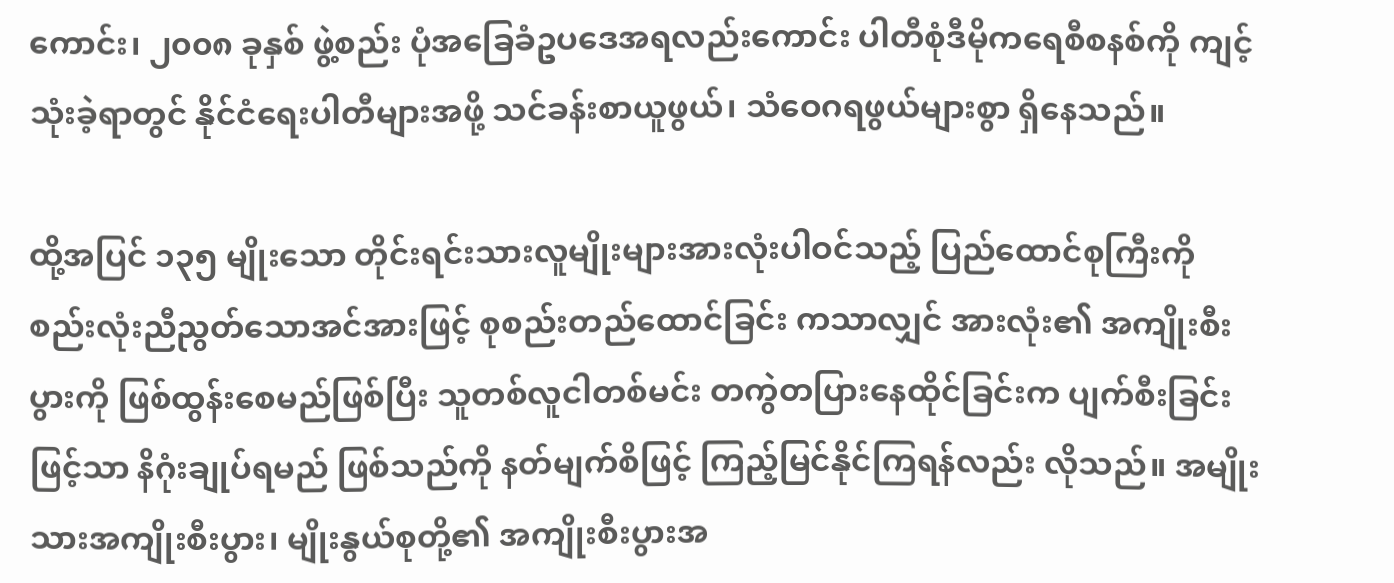ကောင်း၊ ၂၀၀၈ ခုနှစ် ဖွဲ့စည်း ပုံအခြေခံဥပဒေအရလည်းကောင်း ပါတီစုံဒီမိုကရေစီစနစ်ကို ကျင့်သုံးခဲ့ရာတွင် နိုင်ငံရေးပါတီများအဖို့ သင်ခန်းစာယူဖွယ်၊ သံဝေဂရဖွယ်များစွာ ရှိနေသည်။

ထို့အပြင် ၁၃၅ မျိုးသော တိုင်းရင်းသားလူမျိုးများအားလုံးပါဝင်သည့် ပြည်ထောင်စုကြီးကို စည်းလုံးညီညွတ်သောအင်အားဖြင့် စုစည်းတည်ထောင်ခြင်း ကသာလျှင် အားလုံး၏ အကျိုးစီးပွားကို ဖြစ်ထွန်းစေမည်ဖြစ်ပြီး သူတစ်လူငါတစ်မင်း တကွဲတပြားနေထိုင်ခြင်းက ပျက်စီးခြင်းဖြင့်သာ နိဂုံးချုပ်ရမည် ဖြစ်သည်ကို နတ်မျက်စိဖြင့် ကြည့်မြင်နိုင်ကြရန်လည်း လိုသည်။ အမျိုးသားအကျိုးစီးပွား၊ မျိုးနွယ်စုတို့၏ အကျိုးစီးပွားအ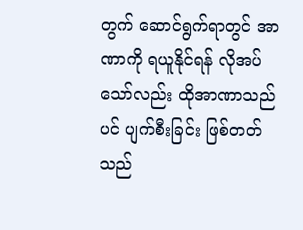တွက် ဆောင်ရွက်ရာတွင် အာဏာကို ရယူနိုင်ရန် လိုအပ်သော်လည်း ထိုအာဏာသည်ပင် ပျက်စီးခြင်း ဖြစ်တတ်သည်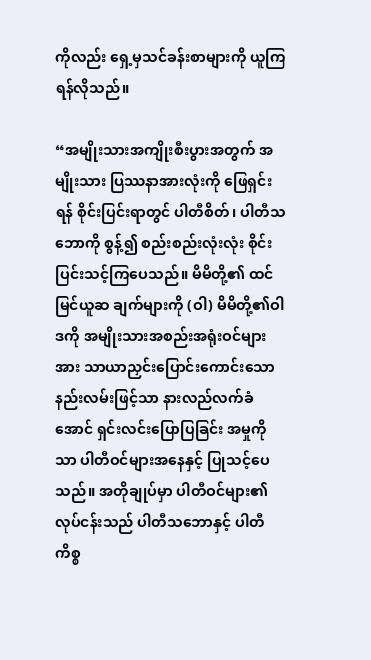ကိုလည်း ရှေ့မှသင်ခန်းစာများကို ယူကြရန်လိုသည်။

“အမျိုးသားအကျိုးစီးပွားအတွက် အမျိုးသား ပြဿနာအားလုံးကို ဖြေရှင်းရန် စိုင်းပြင်းရာတွင် ပါတီစိတ်၊ ပါတီသဘောကို စွန့်၍ စည်းစည်းလုံးလုံး စိုင်းပြင်းသင့်ကြပေသည်။ မိမိတို့၏ ထင်မြင်ယူဆ ချက်များကို (ဝါ) မိမိတို့၏ဝါဒကို အမျိုးသားအစည်းအရုံးဝင်များအား သာယာညှင်းပြောင်းကောင်းသော နည်းလမ်းဖြင့်သာ နားလည်လက်ခံအောင် ရှင်းလင်းပြောပြခြင်း အမှုကိုသာ ပါတီဝင်များအနေနှင့် ပြုသင့်ပေသည်။ အတိုချုပ်မှာ ပါတီဝင်များ၏ လုပ်ငန်းသည် ပါတီသဘောနှင့် ပါတီကိစ္စ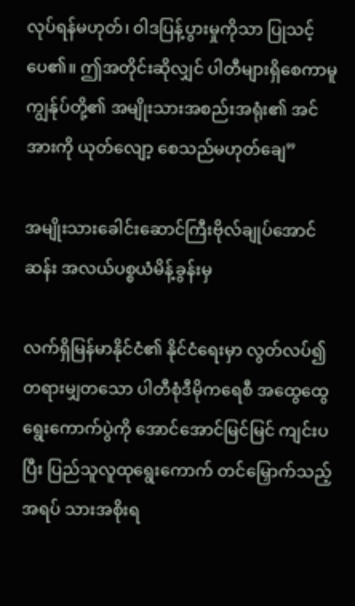လုပ်ရန်မဟုတ်၊ ဝါဒပြန့်ပွားမှုကိုသာ ပြုသင့်ပေ၏။ ဤအတိုင်းဆိုလျှင် ပါတီများရှိစေကာမူ ကျွန်ုပ်တို့၏ အမျိုးသားအစည်းအရုံး၏ အင်အားကို ယုတ်လျော့ စေသည်မဟုတ်ချေ”

အမျိုးသားခေါင်းဆောင်ကြီးဗိုလ်ချုပ်အောင်ဆန်း အလယ်ပစ္စယံမိန့်ခွန်းမှ

လက်ရှိမြန်မာနိုင်ငံ၏ နိုင်ငံရေးမှာ လွတ်လပ်၍ တရားမျှတသော ပါတီစုံဒီမိုကရေစီ အထွေထွေ ရွေးကောက်ပွဲကို အောင်အောင်မြင်မြင် ကျင်းပပြီး ပြည်သူလူထုရွေးကောက် တင်မြှောက်သည့် အရပ် သားအစိုးရ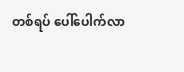တစ်ရပ် ပေါ်ပေါက်လာ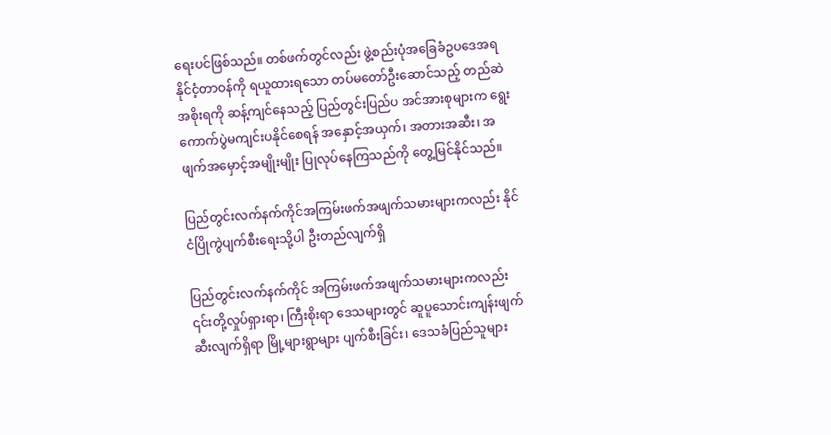ရေးပင်ဖြစ်သည်။ တစ်ဖက်တွင်လည်း ဖွဲ့စည်းပုံအခြေခံဥပဒေအရ နိုင်ငံ့တာဝန်ကို ရယူထားရသော တပ်မတော်ဦးဆောင်သည့် တည်ဆဲအစိုးရကို ဆန့်ကျင်နေသည့် ပြည်တွင်းပြည်ပ အင်အားစုများက ရွေးကောက်ပွဲမကျင်းပနိုင်စေရန် အနှောင့်အယှက်၊ အတားအဆီး၊ အဖျက်အမှောင့်အမျိုးမျိုး ပြုလုပ်နေကြသည်ကို တွေ့မြင်နိုင်သည်။

ပြည်တွင်းလက်နက်ကိုင်အကြမ်းဖက်အဖျက်သမားများကလည်း နိုင်ငံပြိုကွဲပျက်စီးရေးသို့ပါ ဦးတည်လျက်ရှိ

ပြည်တွင်းလက်နက်ကိုင် အကြမ်းဖက်အဖျက်သမားများကလည်း ၎င်းတို့လှုပ်ရှားရာ၊ ကြီးစိုးရာ ဒေသများတွင် ဆူပူသောင်းကျန်းဖျက်ဆီးလျက်ရှိရာ မြို့များရွာများ ပျက်စီးခြင်း၊ ဒေသခံပြည်သူများ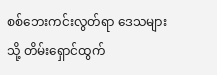စစ်ဘေးကင်းလွတ်ရာ ဒေသများသို့ တိမ်းရှောင်ထွက်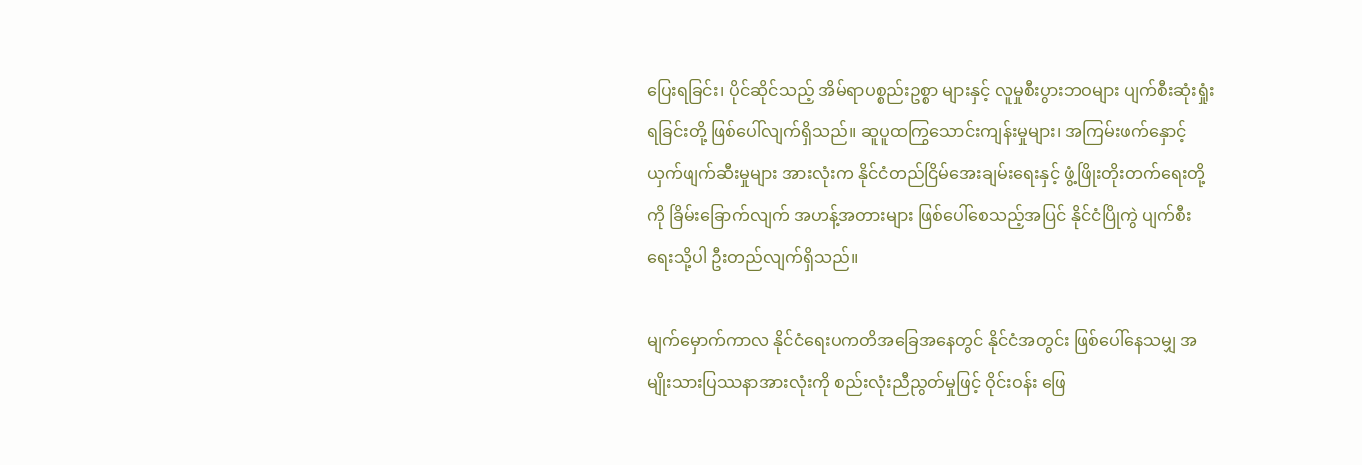ပြေးရခြင်း၊ ပိုင်ဆိုင်သည့် အိမ်ရာပစ္စည်းဥစ္စာ များနှင့် လူမှုစီးပွားဘဝများ ပျက်စီးဆုံးရှုံးရခြင်းတို့ ဖြစ်ပေါ်လျက်ရှိသည်။ ဆူပူထကြွသောင်းကျန်းမှုများ၊ အကြမ်းဖက်နှောင့်ယှက်ဖျက်ဆီးမှုများ အားလုံးက နိုင်ငံတည်ငြိမ်အေးချမ်းရေးနှင့် ဖွံ့ဖြိုးတိုးတက်ရေးတို့ကို ခြိမ်းခြောက်လျက် အဟန့်အတားများ ဖြစ်ပေါ်စေသည့်အပြင် နိုင်ငံပြိုကွဲ ပျက်စီးရေးသို့ပါ ဦးတည်လျက်ရှိသည်။

မျက်မှောက်ကာလ နိုင်ငံရေးပကတိအခြေအနေတွင် နိုင်ငံအတွင်း ဖြစ်ပေါ်နေသမျှ အမျိုးသားပြဿနာအားလုံးကို စည်းလုံးညီညွတ်မှုဖြင့် ဝိုင်းဝန်း ဖြေ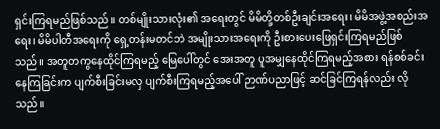ရှင်းကြရမည်ဖြစ်သည်။ တစ်မျိုးသားလုံး၏ အရေးတွင် မိမိတို့တစ်ဦးချင်းအရေး၊ မိမိအဖွဲ့အစည်းအရေး၊ မိမိပါတီအရေးကို ရှေ့တန်းမတင်ဘဲ အမျိုးသားအရေးကို ဦးစားပေးဖြေရှင်းကြရမည်ဖြစ် သည်။ အတူတကွနေထိုင်ကြရမည့် မြေပေါ်တွင် အေးအတူ ပူအမျှနေထိုင်ကြရမည့်အစား ရန်စစ်ခင်းနေကြခြင်းက ပျက်စီးခြင်းမလှ ပျက်စီးကြရမည့်အပေါ် ဉာဏ်ပညာဖြင့် ဆင်ခြင်ကြရန်လည်း လိုသည်။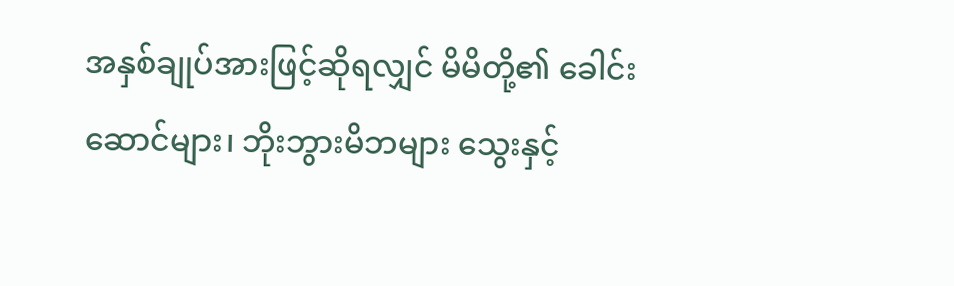အနှစ်ချုပ်အားဖြင့်ဆိုရလျှင် မိမိတို့၏ ခေါင်းဆောင်များ၊ ဘိုးဘွားမိဘများ သွေးနှင့်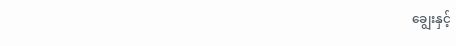ချွေးနှင့်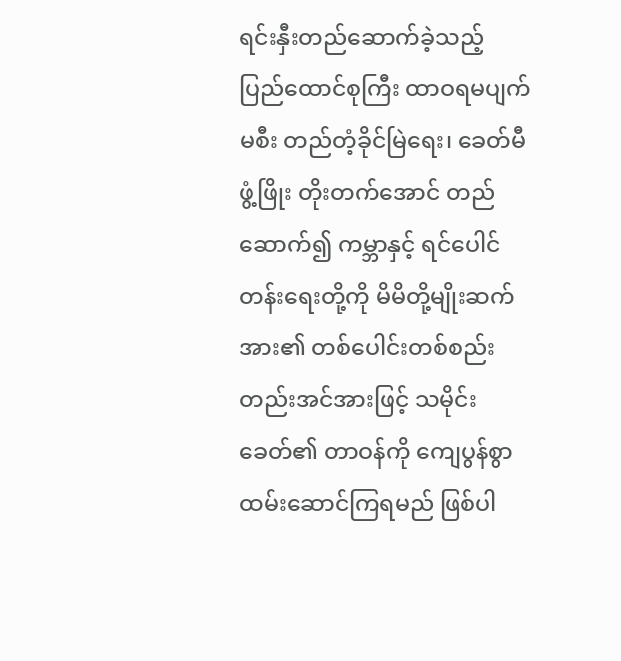ရင်းနှီးတည်ဆောက်ခဲ့သည့် ပြည်ထောင်စုကြီး ထာဝရမပျက်မစီး တည်တံ့ခိုင်မြဲရေး၊ ခေတ်မီဖွံ့ဖြိုး တိုးတက်အောင် တည်ဆောက်၍ ကမ္ဘာနှင့် ရင်ပေါင်တန်းရေးတို့ကို မိမိတို့မျိုးဆက်အား၏ တစ်ပေါင်းတစ်စည်းတည်းအင်အားဖြင့် သမိုင်းခေတ်၏ တာဝန်ကို ကျေပွန်စွာထမ်းဆောင်ကြရမည် ဖြစ်ပါ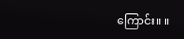ကြောင်း။ ။